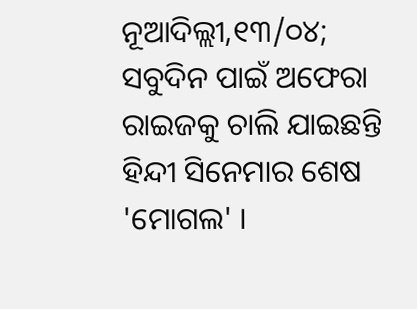ନୂଆଦିଲ୍ଲୀ,୧୩/୦୪; ସବୁଦିନ ପାଇଁ ଅଫେରା ରାଇଜକୁ ଚାଲି ଯାଇଛନ୍ତି ହିନ୍ଦୀ ସିନେମାର ଶେଷ 'ମୋଗଲ' ।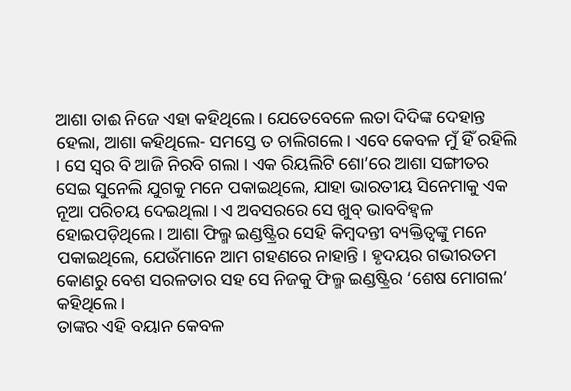ଆଶା ତାଈ ନିଜେ ଏହା କହିଥିଲେ । ଯେତେବେଳେ ଲତା ଦିଦିଙ୍କ ଦେହାନ୍ତ ହେଲା, ଆଶା କହିଥିଲେ- ସମସ୍ତେ ତ ଚାଲିଗଲେ । ଏବେ କେବଳ ମୁଁ ହିଁ ରହିଲି । ସେ ସ୍ୱର ବି ଆଜି ନିରବି ଗଲା । ଏକ ରିୟଲିଟି ଶୋ’ରେ ଆଶା ସଙ୍ଗୀତର ସେଇ ସୁନେଲି ଯୁଗକୁ ମନେ ପକାଇଥିଲେ, ଯାହା ଭାରତୀୟ ସିନେମାକୁ ଏକ ନୂଆ ପରିଚୟ ଦେଇଥିଲା । ଏ ଅବସରରେ ସେ ଖୁବ୍ ଭାବବିହ୍ୱଳ ହୋଇପଡ଼ିଥିଲେ । ଆଶା ଫିଲ୍ମ ଇଣ୍ଡଷ୍ଟ୍ରିର ସେହି କିମ୍ବଦନ୍ତୀ ବ୍ୟକ୍ତିତ୍ୱଙ୍କୁ ମନେ ପକାଇଥିଲେ, ଯେଉଁମାନେ ଆମ ଗହଣରେ ନାହାନ୍ତି । ହୃଦୟର ଗଭୀରତମ କୋଣରୁ ବେଶ ସରଳତାର ସହ ସେ ନିଜକୁ ଫିଲ୍ମ ଇଣ୍ଡଷ୍ଟ୍ରିର ‘ଶେଷ ମୋଗଲ’ କହିଥିଲେ ।
ତାଙ୍କର ଏହି ବୟାନ କେବଳ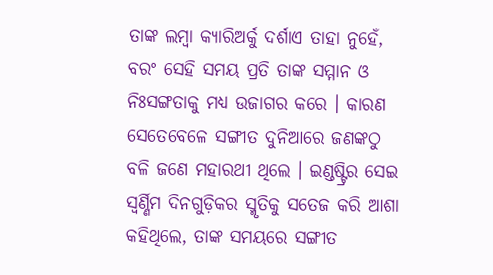ତାଙ୍କ ଲମ୍ବା କ୍ୟାରିଅର୍କୁ ଦର୍ଶାଏ ତାହା ନୁହେଁ, ବରଂ ସେହି ସମୟ ପ୍ରତି ତାଙ୍କ ସମ୍ମାନ ଓ ନିଃସଙ୍ଗତାକୁ ମଧ୍ୟ ଉଜାଗର କରେ । କାରଣ ସେତେବେଳେ ସଙ୍ଗୀତ ଦୁନିଆରେ ଜଣଙ୍କଠୁ ବଳି ଜଣେ ମହାରଥୀ ଥିଲେ । ଇଣ୍ଡଷ୍ଟ୍ରିର ସେଇ ସ୍ୱର୍ଣ୍ଣିମ ଦିନଗୁଡ଼ିକର ସ୍ମୃତିକୁ ସତେଜ କରି ଆଶା କହିଥିଲେ, ତାଙ୍କ ସମୟରେ ସଙ୍ଗୀତ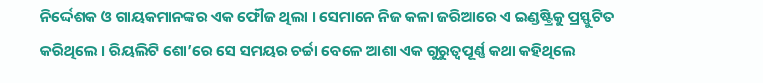ନିର୍ଦ୍ଦେଶକ ଓ ଗାୟକମାନଙ୍କର ଏକ ଫୌଜ ଥିଲା । ସେମାନେ ନିଜ କଳା ଜରିଆରେ ଏ ଇଣ୍ଡଷ୍ଟ୍ରିକୁ ପ୍ରସ୍ଫୁଟିତ କରିଥିଲେ । ରିୟଲିଟି ଶୋ’ରେ ସେ ସମୟର ଚର୍ଚ୍ଚା ବେଳେ ଆଶା ଏକ ଗୁରୁତ୍ୱପୂର୍ଣ୍ଣ କଥା କହିଥିଲେ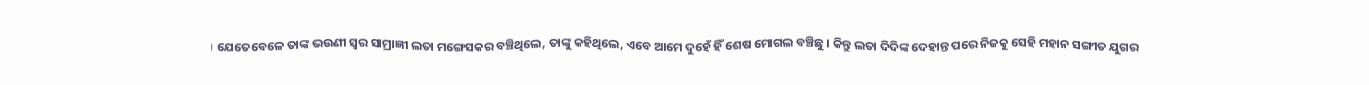। ଯେତେବେଳେ ତାଙ୍କ ଭଉଣୀ ସ୍ୱର ସାମ୍ରାଜ୍ଞୀ ଲତା ମଙ୍ଗେସକର ବଞ୍ଚିଥିଲେ, ତାଙ୍କୁ କହିଥିଲେ, ଏବେ ଆମେ ଦୁହେଁ ହିଁ ଶେଷ ମୋଗଲ ବଞ୍ଚିଛୁ । କିନ୍ତୁ ଲତା ଦିଦିଙ୍କ ଦେହାନ୍ତ ପରେ ନିଜକୁ ସେହି ମହାନ ସଙ୍ଗୀତ ଯୁଗର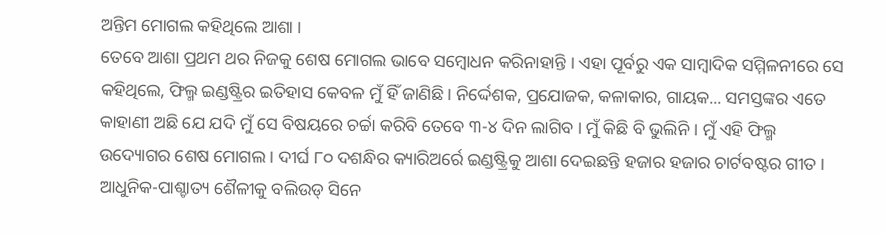ଅନ୍ତିମ ମୋଗଲ କହିଥିଲେ ଆଶା ।
ତେବେ ଆଶା ପ୍ରଥମ ଥର ନିଜକୁ ଶେଷ ମୋଗଲ ଭାବେ ସମ୍ବୋଧନ କରିନାହାନ୍ତି । ଏହା ପୂର୍ବରୁ ଏକ ସାମ୍ବାଦିକ ସମ୍ମିଳନୀରେ ସେ କହିଥିଲେ, ଫିଲ୍ମ ଇଣ୍ଡଷ୍ଟ୍ରିର ଇତିହାସ କେବଳ ମୁଁ ହିଁ ଜାଣିଛି । ନିର୍ଦ୍ଦେଶକ, ପ୍ରଯୋଜକ, କଳାକାର, ଗାୟକ... ସମସ୍ତଙ୍କର ଏତେ କାହାଣୀ ଅଛି ଯେ ଯଦି ମୁଁ ସେ ବିଷୟରେ ଚର୍ଚ୍ଚା କରିବି ତେବେ ୩-୪ ଦିନ ଲାଗିବ । ମୁଁ କିଛି ବି ଭୁଲିନି । ମୁଁ ଏହି ଫିଲ୍ମ ଉଦ୍ୟୋଗର ଶେଷ ମୋଗଲ । ଦୀର୍ଘ ୮୦ ଦଶନ୍ଧିର କ୍ୟାରିଅର୍ରେ ଇଣ୍ଡଷ୍ଟ୍ରିକୁ ଆଶା ଦେଇଛନ୍ତି ହଜାର ହଜାର ଚାର୍ଟବଷ୍ଟର ଗୀତ । ଆଧୁନିକ-ପାଶ୍ଚାତ୍ୟ ଶୈଳୀକୁ ବଲିଉଡ୍ ସିନେ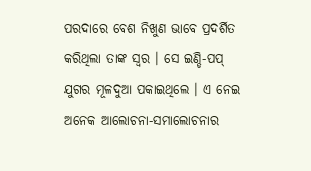ପରଦାରେ ବେଶ ନିଖୁଣ ଭାବେ ପ୍ରଦର୍ଶିତ କରିଥିଲା ତାଙ୍କ ସ୍ୱର । ସେ ଇଣ୍ଡି-ପପ୍ ଯୁଗର ମୂଳଦୁଆ ପକାଇଥିଲେ । ଏ ନେଇ ଅନେକ ଆଲୋଚନା-ସମାଲୋଚନାର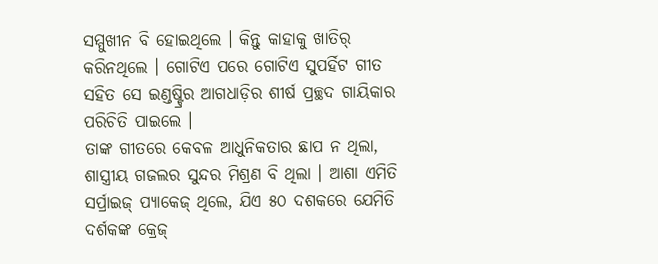ସମ୍ମୁଖୀନ ବି ହୋଇଥିଲେ । କିନ୍ତୁ କାହାକୁ ଖାତିର୍ କରିନଥିଲେ । ଗୋଟିଏ ପରେ ଗୋଟିଏ ସୁପର୍ହିଟ ଗୀତ ସହିତ ସେ ଇଣ୍ଡଷ୍ଟ୍ରିର ଆଗଧାଡ଼ିର ଶୀର୍ଷ ପ୍ରଚ୍ଛଦ ଗାୟିକାର ପରିଚିତି ପାଇଲେ ।
ତାଙ୍କ ଗୀତରେ କେବଳ ଆଧୁନିକତାର ଛାପ ନ ଥିଲା, ଶାସ୍ତ୍ରୀୟ ଗଜଲର ସୁନ୍ଦର ମିଶ୍ରଣ ବି ଥିଲା । ଆଶା ଏମିତି ସର୍ପ୍ରାଇଜ୍ ପ୍ୟାକେଜ୍ ଥିଲେ, ଯିଏ ୫୦ ଦଶକରେ ଯେମିତି ଦର୍ଶକଙ୍କ କ୍ରେଜ୍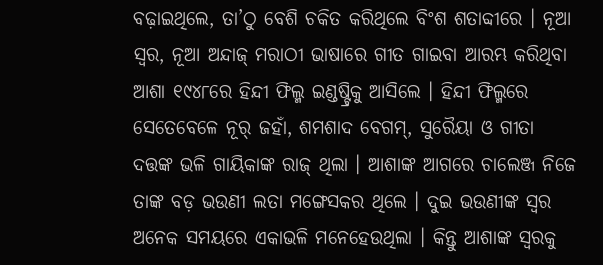ବଢ଼ାଇଥିଲେ, ତା’ଠୁ ବେଶି ଚକିତ କରିଥିଲେ ବିଂଶ ଶତାବ୍ଦୀରେ । ନୂଆ ସ୍ୱର, ନୂଆ ଅନ୍ଦାଜ୍ ମରାଠୀ ଭାଷାରେ ଗୀତ ଗାଇବା ଆରମ୍ଭ କରିଥିବା ଆଶା ୧୯୪୮ରେ ହିନ୍ଦୀ ଫିଲ୍ମ ଇଣ୍ଡଷ୍ଟ୍ରିକୁ ଆସିଲେ । ହିନ୍ଦୀ ଫିଲ୍ମରେ ସେତେବେଳେ ନୂର୍ ଜହାଁ, ଶମଶାଦ ବେଗମ୍, ସୁରୈୟା ଓ ଗୀତା ଦତ୍ତଙ୍କ ଭଳି ଗାୟିକାଙ୍କ ରାଜ୍ ଥିଲା । ଆଶାଙ୍କ ଆଗରେ ଚାଲେଞ୍ଜ ନିଜେ ତାଙ୍କ ବଡ଼ ଭଉଣୀ ଲତା ମଙ୍ଗେସକର ଥିଲେ । ଦୁଇ ଭଉଣୀଙ୍କ ସ୍ୱର ଅନେକ ସମୟରେ ଏକାଭଳି ମନେହେଉଥିଲା । କିନ୍ତୁ ଆଶାଙ୍କ ସ୍ୱରକୁ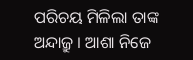ପରିଚୟ ମିଳିଲା ତାଙ୍କ ଅନ୍ଦାଜ୍ରୁ । ଆଶା ନିଜେ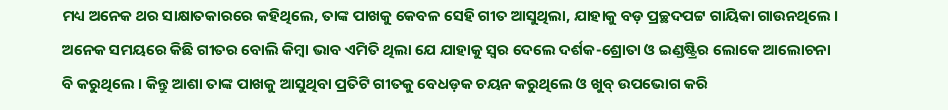ମଧ୍ୟ ଅନେକ ଥର ସାକ୍ଷାତକାରରେ କହିଥିଲେ, ତାଙ୍କ ପାଖକୁ କେବଳ ସେହି ଗୀତ ଆସୁଥିଲା, ଯାହାକୁ ବଡ଼ ପ୍ରଚ୍ଛଦପଟ୍ଟ ଗାୟିକା ଗାଉନଥିଲେ । ଅନେକ ସମୟରେ କିଛି ଗୀତର ବୋଲି କିମ୍ବା ଭାବ ଏମିତି ଥିଲା ଯେ ଯାହାକୁ ସ୍ୱର ଦେଲେ ଦର୍ଶକ-ଶ୍ରୋତା ଓ ଇଣ୍ଡଷ୍ଟ୍ରିର ଲୋକେ ଆଲୋଚନା ବି କରୁଥିଲେ । କିନ୍ତୁ ଆଶା ତାଙ୍କ ପାଖକୁ ଆସୁଥିବା ପ୍ରତିଟି ଗୀତକୁ ବେଧଡ଼କ ଚୟନ କରୁଥିଲେ ଓ ଖୁବ୍ ଉପଭୋଗ କରି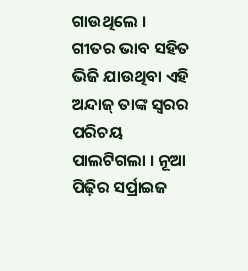ଗାଉଥିଲେ । ଗୀତର ଭାବ ସହିତ ଭିଜି ଯାଉଥିବା ଏହି ଅନ୍ଦାଜ୍ ତାଙ୍କ ସ୍ୱରର ପରିଚୟ ପାଲଟିଗଲା । ନୂଆ ପିଢ଼ିର ସର୍ପ୍ରାଇଜ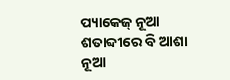ପ୍ୟାକେଜ୍ ନୂଆ ଶତାବ୍ଦୀରେ ବି ଆଶା ନୂଆ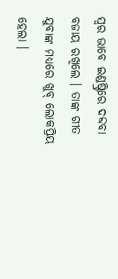ସ୍ୱର ଭାବେ ଇଣ୍ଡଷ୍ଟ୍ରିରେ ଦବ୍ଦବା ବଜାୟ ରଖିଲେ । ତାଙ୍କ ଗୀତ ଯୁବାଙ୍କ ମଧ୍ୟରେ ଖୁବ୍ ଲୋକପ୍ରିୟ ହେଲା ।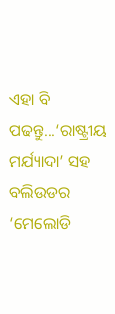ଏହା ବି ପଢନ୍ତୁ...‘ରାଷ୍ଟ୍ରୀୟ ମର୍ଯ୍ୟାଦା’ ସହ ବଲିଉଡର ‘ମେଲୋଡି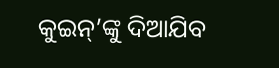କୁଇନ୍’ଙ୍କୁ ଦିଆଯିବ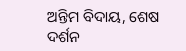ଅନ୍ତିମ ବିଦାୟ, ଶେଷ ଦର୍ଶନ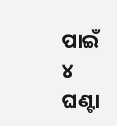ପାଇଁ ୪ ଘଣ୍ଟା